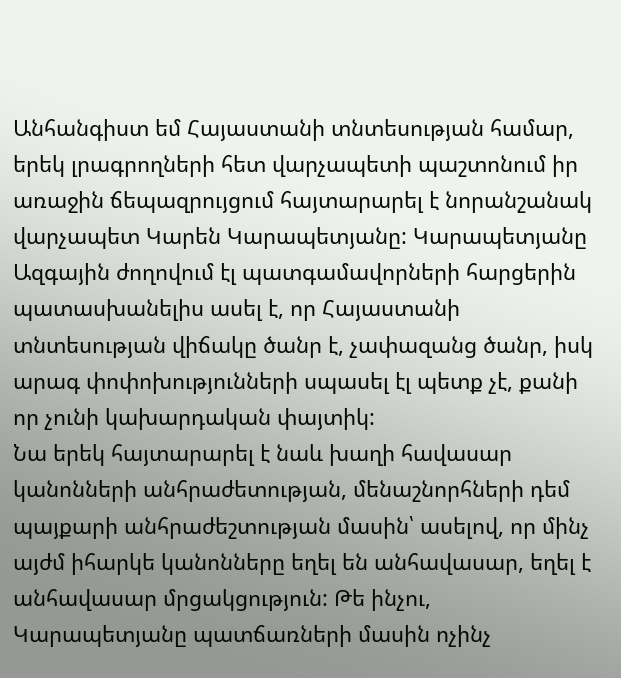Անհանգիստ եմ Հայաստանի տնտեսության համար, երեկ լրագրողների հետ վարչապետի պաշտոնում իր առաջին ճեպազրույցում հայտարարել է նորանշանակ վարչապետ Կարեն Կարապետյանը: Կարապետյանը Ազգային ժողովում էլ պատգամավորների հարցերին պատասխանելիս ասել է, որ Հայաստանի տնտեսության վիճակը ծանր է, չափազանց ծանր, իսկ արագ փոփոխությունների սպասել էլ պետք չէ, քանի որ չունի կախարդական փայտիկ:
Նա երեկ հայտարարել է նաև խաղի հավասար կանոնների անհրաժետության, մենաշնորհների դեմ պայքարի անհրաժեշտության մասին՝ ասելով, որ մինչ այժմ իհարկե կանոնները եղել են անհավասար, եղել է անհավասար մրցակցություն: Թե ինչու, Կարապետյանը պատճառների մասին ոչինչ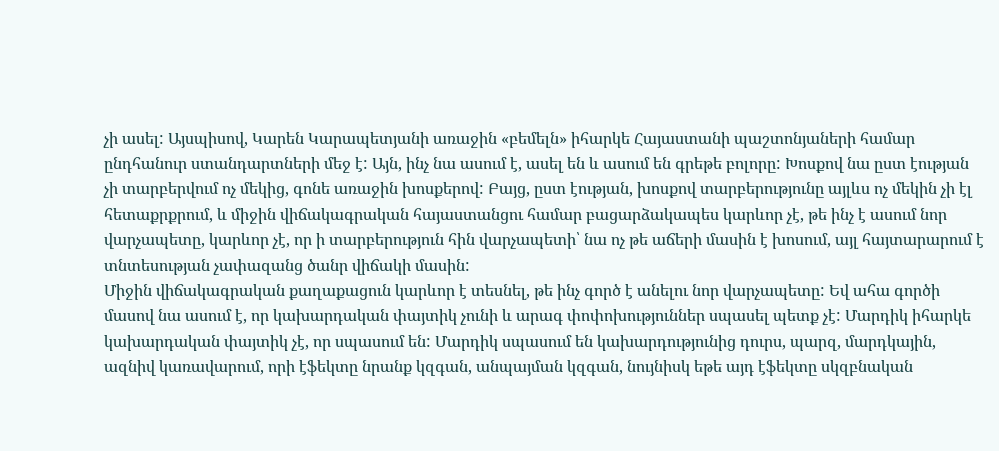չի ասել: Այսպիսով, Կարեն Կարապետյանի առաջին «բեմելն» իհարկե Հայաստանի պաշտոնյաների համար ընդհանուր ստանդարտների մեջ է: Այն, ինչ նա ասում է, ասել են և ասում են գրեթե բոլորը: Խոսքով նա ըստ էության չի տարբերվում ոչ մեկից, գոնե առաջին խոսքերով: Բայց, ըստ էության, խոսքով տարբերությունը այլևս ոչ մեկին չի էլ հետաքրքրում, և միջին վիճակագրական հայաստանցու համար բացարձակապես կարևոր չէ, թե ինչ է ասում նոր վարչապետը, կարևոր չէ, որ ի տարբերություն հին վարչապետի՝ նա ոչ թե աճերի մասին է խոսում, այլ հայտարարում է տնտեսության չափազանց ծանր վիճակի մասին:
Միջին վիճակագրական քաղաքացուն կարևոր է տեսնել, թե ինչ գործ է անելու նոր վարչապետը: Եվ ահա գործի մասով նա ասում է, որ կախարդական փայտիկ չունի և արագ փոփոխություններ սպասել պետք չէ: Մարդիկ իհարկե կախարդական փայտիկ չէ, որ սպասում են: Մարդիկ սպասում են կախարդությունից դուրս, պարզ, մարդկային, ազնիվ կառավարում, որի էֆեկտը նրանք կզգան, անպայման կզգան, նույնիսկ եթե այդ էֆեկտը սկզբնական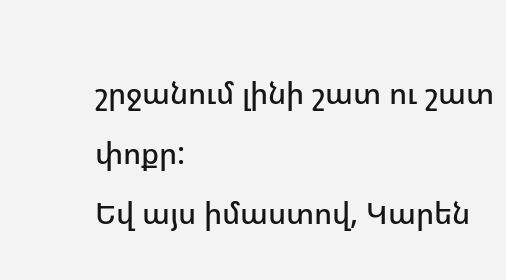շրջանում լինի շատ ու շատ փոքր:
Եվ այս իմաստով, Կարեն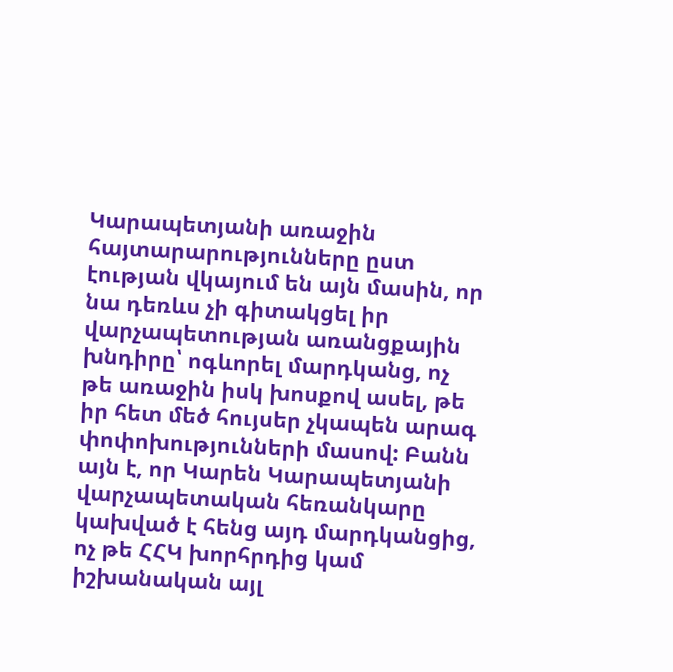Կարապետյանի առաջին հայտարարությունները ըստ էության վկայում են այն մասին, որ նա դեռևս չի գիտակցել իր վարչապետության առանցքային խնդիրը՝ ոգևորել մարդկանց, ոչ թե առաջին իսկ խոսքով ասել, թե իր հետ մեծ հույսեր չկապեն արագ փոփոխությունների մասով: Բանն այն է, որ Կարեն Կարապետյանի վարչապետական հեռանկարը կախված է հենց այդ մարդկանցից, ոչ թե ՀՀԿ խորհրդից կամ իշխանական այլ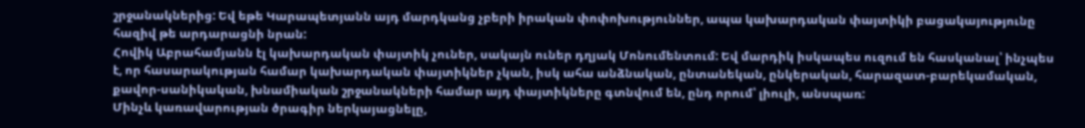շրջանակներից: Եվ եթե Կարապետյանն այդ մարդկանց չբերի իրական փոփոխություններ, ապա կախարդական փայտիկի բացակայությունը հազիվ թե արդարացնի նրան:
Հովիկ Աբրահամյանն էլ կախարդական փայտիկ չուներ, սակայն ուներ դղյակ Մոնումենտում: Եվ մարդիկ իսկապես ուզում են հասկանալ՝ ինչպես է, որ հասարակության համար կախարդական փայտիկներ չկան, իսկ ահա անձնական, ընտանեկան, ընկերական, հարազատ-բարեկամական, քավոր-սանիկական, խնամիական շրջանակների համար այդ փայտիկները գտնվում են, ընդ որում՝ լիուլի, անսպառ:
Մինչև կառավարության ծրագիր ներկայացնելը,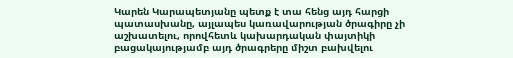Կարեն Կարապետյանը պետք է տա հենց այդ հարցի պատասխանը, այլապես կառավարության ծրագիրը չի աշխատելու, որովհետև կախարդական փայտիկի բացակայությամբ այդ ծրագրերը միշտ բախվելու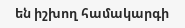են իշխող համակարգի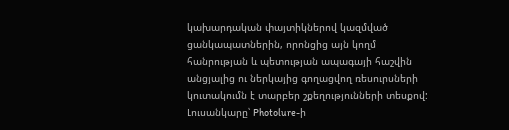կախարդական փայտիկներով կազմված ցանկապատներին, որոնցից այն կողմ հանրության և պետության ապագայի հաշվին անցյալից ու ներկայից գողացվող ռեսուրսների կուտակումն է տարբեր շքեղությունների տեսքով:
Լուսանկարը՝ Photolure-ի